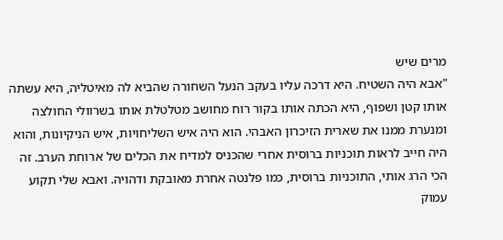מרים שיש
"אבא היה השטיח. היא דרכה עליו בעקב הנעל השחורה שהביא לה מאיטליה, היא עשתה אותו קטן ושפוף, היא הכתה אותו בקור רוח מחושב מטלטלת אותו בשרוולי החולצה ומנערת ממנו את שארית הזיכרון האבהי. הוא היה איש השליחויות, איש הניקיונות, והוא היה חייב לראות תוכניות ברוסית אחרי שהכניס למדיח את הכלים של ארוחת הערב. זה הכי הרג אותי, התוכניות ברוסית, כמו פלנטה אחרת מאובקת ודהויה. ואבא שלי תקוע עמוק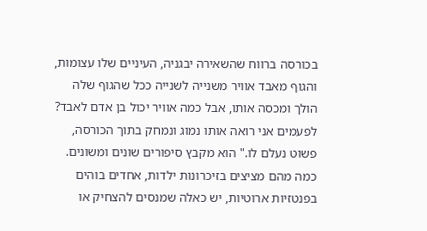בכורסה ברווח שהשאירה יבגניה, העיניים שלו עצומות, והגוף מאבד אוויר משנייה לשנייה ככל שהגוף שלה הולך ומכסה אותו, אבל כמה אוויר יכול בן אדם לאבד? לפעמים אני רואה אותו נמוג ונמחק בתוך הכורסה, פשוט נעלם לו." הוא מקבץ סיפורים שונים ומשונים. כמה מהם מציצים בזיכרונות ילדות, אחדים בוהים בפנטזיות ארוטיות, יש כאלה שמנסים להצחיק או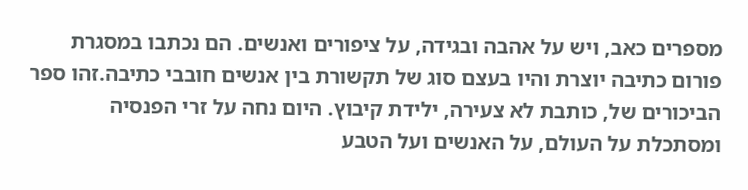מספרים כאב, ויש על אהבה ובגידה, על ציפורים ואנשים. הם נכתבו במסגרת פורום כתיבה יוצרת והיו בעצם סוג של תקשורת בין אנשים חובבי כתיבה.זהו ספר הביכורים של, כותבת לא צעירה, ילידת קיבוץ. היום נחה על זרי הפנסיה ומסתכלת על העולם, על האנשים ועל הטבע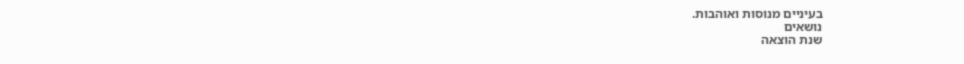בעיניים מנוסות ואוהבות.
נושאים
שנת הוצאה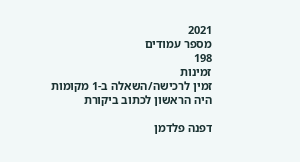2021
מספר עמודים
198
זמינות
זמין לרכישה/השאלה ב-1 מקומות
היה הראשון לכתוב ביקורת

דפנה פלדמן